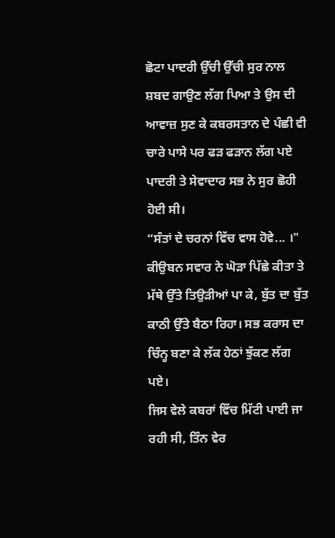ਛੋਟਾ ਪਾਦਰੀ ਉੱਚੀ ਉੱਚੀ ਸੁਰ ਨਾਲ ਸ਼ਬਦ ਗਾਉਣ ਲੱਗ ਪਿਆ ਤੇ ਉਸ ਦੀ ਆਵਾਜ਼ ਸੁਣ ਕੇ ਕਬਰਸਤਾਨ ਦੇ ਪੰਛੀ ਵੀ ਚਾਰੇ ਪਾਸੇ ਪਰ ਫੜ ਫੜਾਨ ਲੱਗ ਪਏ ਪਾਦਰੀ ਤੇ ਸੇਵਾਦਾਰ ਸਭ ਨੇ ਸੁਰ ਛੋਹੀ ਹੋਈ ਸੀ।
“ਸੰਤਾਂ ਦੇ ਚਰਨਾਂ ਵਿੱਚ ਵਾਸ ਹੋਵੇ... ।"
ਕੀਉਬਨ ਸਵਾਰ ਨੇ ਘੋੜਾ ਪਿੱਛੇ ਕੀਤਾ ਤੇ ਮੱਥੇ ਉੱਤੇ ਤਿਉੜੀਆਂ ਪਾ ਕੇ, ਬੁੱਤ ਦਾ ਬੁੱਤ ਕਾਠੀ ਉੱਤੇ ਬੈਠਾ ਰਿਹਾ। ਸਭ ਕਰਾਸ ਦਾ ਚਿੰਨ੍ਹ ਬਣਾ ਕੇ ਲੱਕ ਹੇਠਾਂ ਝੁੱਕਣ ਲੱਗ ਪਏ।
ਜਿਸ ਵੇਲੇ ਕਬਰਾਂ ਵਿੱਚ ਮਿੱਟੀ ਪਾਈ ਜਾ ਰਹੀ ਸੀ, ਤਿੰਨ ਵੇਰ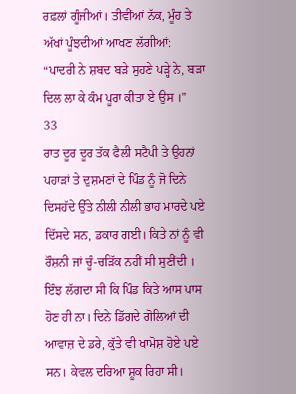ਰਫ਼ਲਾਂ ਗੂੰਜੀਆਂ। ਤੀਵੀਂਆਂ ਨੱਕ, ਮੂੰਹ ਤੇ ਅੱਖਾਂ ਪੂੰਝਦੀਆਂ ਆਖਣ ਲੱਗੀਆਂ:
“ਪਾਦਰੀ ਨੇ ਸ਼ਬਦ ਬੜੇ ਸੁਹਣੇ ਪੜ੍ਹੇ ਨੇ, ਬੜਾ ਦਿਲ ਲਾ ਕੇ ਕੰਮ ਪੂਰਾ ਕੀਤਾ ਏ ਉਸ ।”
33
ਰਾਤ ਦੂਰ ਦੂਰ ਤੱਕ ਫੈਲੀ ਸਟੈਪੀ ਤੇ ਉਹਨਾਂ ਪਹਾੜਾਂ ਤੇ ਦੁਸ਼ਮਣਾਂ ਦੇ ਪਿੰਡ ਨੂੰ ਜੋ ਦਿਨੇ ਦਿਸਹੱਦੇ ਉੱਤੇ ਨੀਲੀ ਨੀਲੀ ਭਾਹ ਮਾਰਦੇ ਪਏ ਦਿੱਸਦੇ ਸਨ, ਡਕਾਰ ਗਈ। ਕਿਤੇ ਨਾਂ ਨੂੰ ਵੀ ਰੌਸ਼ਨੀ ਜਾਂ ਚੂੰ-ਚੜਿੱਕ ਨਹੀਂ ਸੀ ਸੁਣੀਂਦੀ । ਇੰਝ ਲੱਗਦਾ ਸੀ ਕਿ ਪਿੰਡ ਕਿਤੇ ਆਸ ਪਾਸ ਹੋਣ ਹੀ ਨਾ। ਦਿਨੇ ਡਿੱਗਦੇ ਗੋਲਿਆਂ ਦੀ ਆਵਾਜ਼ ਦੇ ਡਰੇ, ਕੁੱਤੇ ਵੀ ਖਾਮੋਸ਼ ਹੋਏ ਪਏ ਸਨ। ਕੇਵਲ ਦਰਿਆ ਸ਼ੂਕ ਰਿਹਾ ਸੀ।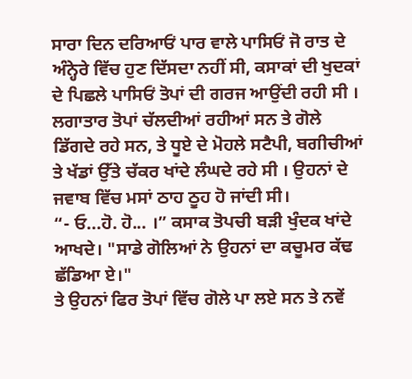ਸਾਰਾ ਦਿਨ ਦਰਿਆਓਂ ਪਾਰ ਵਾਲੇ ਪਾਸਿਓਂ ਜੋ ਰਾਤ ਦੇ ਅੰਨ੍ਹੇਰੇ ਵਿੱਚ ਹੁਣ ਦਿੱਸਦਾ ਨਹੀਂ ਸੀ, ਕਸਾਕਾਂ ਦੀ ਖੁਦਕਾਂ ਦੇ ਪਿਛਲੇ ਪਾਸਿਓਂ ਤੋਪਾਂ ਦੀ ਗਰਜ ਆਉਂਦੀ ਰਹੀ ਸੀ । ਲਗਾਤਾਰ ਤੋਪਾਂ ਚੱਲਦੀਆਂ ਰਹੀਆਂ ਸਨ ਤੇ ਗੋਲੇ ਡਿੱਗਦੇ ਰਹੇ ਸਨ, ਤੇ ਧੂਏ ਦੇ ਮੋਹਲੇ ਸਟੈਪੀ, ਬਗੀਚੀਆਂ ਤੇ ਖੱਡਾਂ ਉੱਤੇ ਚੱਕਰ ਖਾਂਦੇ ਲੰਘਦੇ ਰਹੇ ਸੀ । ਉਹਨਾਂ ਦੇ ਜਵਾਬ ਵਿੱਚ ਮਸਾਂ ਠਾਹ ਠੂਹ ਹੋ ਜਾਂਦੀ ਸੀ।
“- ਓ...ਹੋ. ਹੋ... ।” ਕਸਾਕ ਤੋਪਚੀ ਬੜੀ ਖੁੰਦਕ ਖਾਂਦੇ ਆਖਦੇ। "ਸਾਡੇ ਗੋਲਿਆਂ ਨੇ ਉਹਨਾਂ ਦਾ ਕਚੂਮਰ ਕੱਢ ਛੱਡਿਆ ਏ।"
ਤੇ ਉਹਨਾਂ ਫਿਰ ਤੋਪਾਂ ਵਿੱਚ ਗੋਲੇ ਪਾ ਲਏ ਸਨ ਤੇ ਨਵੇਂ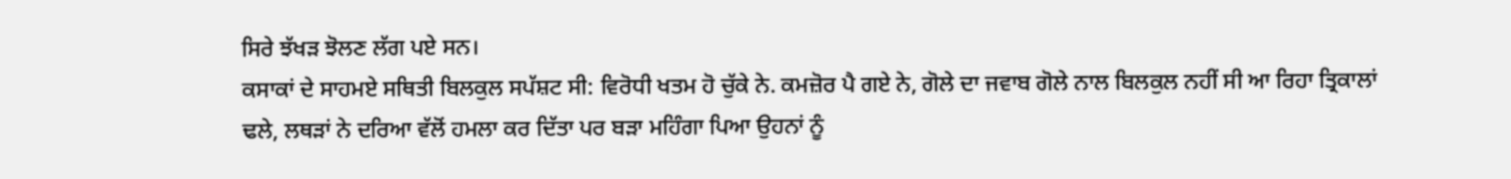ਸਿਰੇ ਝੱਖੜ ਝੋਲਣ ਲੱਗ ਪਏ ਸਨ।
ਕਸਾਕਾਂ ਦੇ ਸਾਹਮਏ ਸਥਿਤੀ ਬਿਲਕੁਲ ਸਪੱਸ਼ਟ ਸੀ: ਵਿਰੋਧੀ ਖਤਮ ਹੋ ਚੁੱਕੇ ਨੇ. ਕਮਜ਼ੋਰ ਪੈ ਗਏ ਨੇ, ਗੋਲੇ ਦਾ ਜਵਾਬ ਗੋਲੇ ਨਾਲ ਬਿਲਕੁਲ ਨਹੀਂ ਸੀ ਆ ਰਿਹਾ ਤ੍ਰਿਕਾਲਾਂ ਢਲੇ, ਲਥੜਾਂ ਨੇ ਦਰਿਆ ਵੱਲੋਂ ਹਮਲਾ ਕਰ ਦਿੱਤਾ ਪਰ ਬੜਾ ਮਹਿੰਗਾ ਪਿਆ ਉਹਨਾਂ ਨੂੰ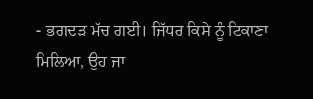- ਭਗਦੜ ਮੱਚ ਗਈ। ਜਿੱਧਰ ਕਿਸੇ ਨੂੰ ਟਿਕਾਣਾ ਮਿਲਿਆ, ਉਹ ਜਾ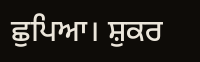ਛੁਪਿਆ। ਸ਼ੁਕਰ